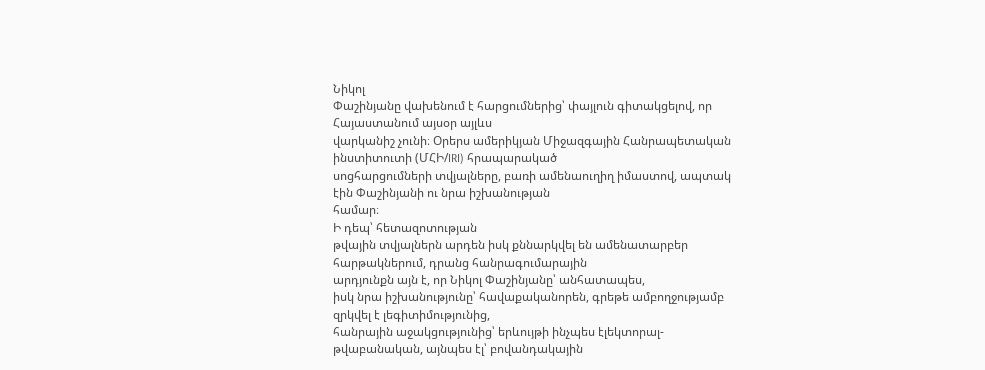Նիկոլ
Փաշինյանը վախենում է հարցումներից՝ փայլուն գիտակցելով, որ Հայաստանում այսօր այլևս
վարկանիշ չունի։ Օրերս ամերիկյան Միջազգային Հանրապետական ինստիտուտի (ՄՀԻ/IRI) հրապարակած
սոցհարցումների տվյալները, բառի ամենաուղիղ իմաստով, ապտակ էին Փաշինյանի ու նրա իշխանության
համար։
Ի դեպ՝ հետազոտության
թվային տվյալներն արդեն իսկ քննարկվել են ամենատարբեր հարթակներում, դրանց հանրագումարային
արդյունքն այն է, որ Նիկոլ Փաշինյանը՝ անհատապես,
իսկ նրա իշխանությունը՝ հավաքականորեն, գրեթե ամբողջությամբ զրկվել է լեգիտիմությունից,
հանրային աջակցությունից՝ երևույթի ինչպես էլեկտորալ-թվաբանական, այնպես էլ՝ բովանդակային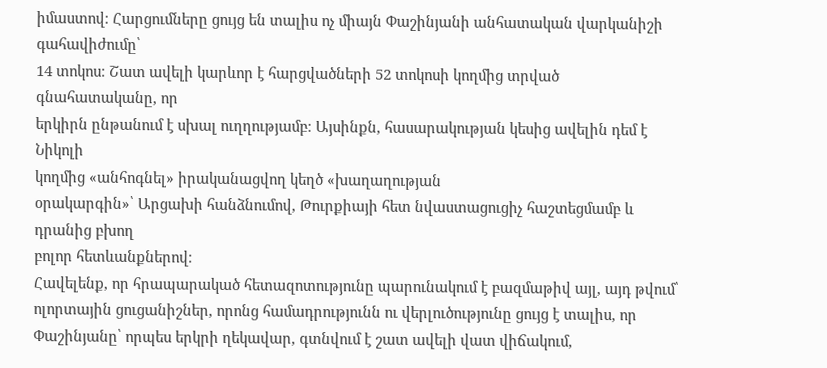իմաստով։ Հարցումները ցույց են տալիս ոչ միայն Փաշինյանի անհատական վարկանիշի գահավիժումը՝
14 տոկոս։ Շատ ավելի կարևոր է հարցվածների 52 տոկոսի կողմից տրված գնահատականը, որ
երկիրն ընթանում է սխալ ուղղությամբ։ Այսինքն, հասարակության կեսից ավելին դեմ է Նիկոլի
կողմից «անհոգնել» իրականացվող կեղծ «խաղաղության
օրակարգին»՝ Արցախի հանձնումով, Թուրքիայի հետ նվաստացուցիչ հաշտեցմամբ և դրանից բխող
բոլոր հետևանքներով։
Հավելենք, որ հրապարակած հետազոտությունը պարունակում է բազմաթիվ այլ, այդ թվում՝ ոլորտային ցուցանիշներ, որոնց համադրությունն ու վերլուծությունը ցույց է տալիս, որ Փաշինյանը՝ որպես երկրի ղեկավար, գտնվում է շատ ավելի վատ վիճակում,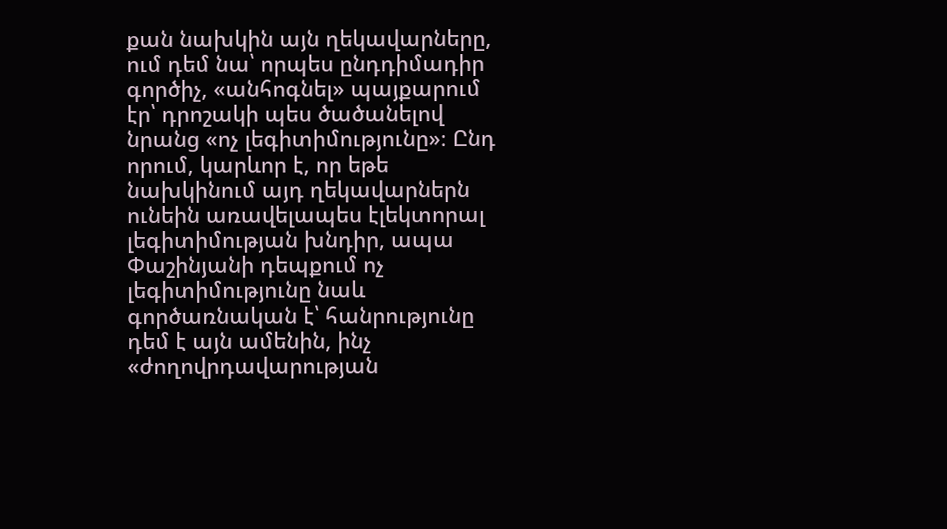քան նախկին այն ղեկավարները, ում դեմ նա՝ որպես ընդդիմադիր գործիչ, «անհոգնել» պայքարում էր՝ դրոշակի պես ծածանելով նրանց «ոչ լեգիտիմությունը»։ Ընդ որում, կարևոր է, որ եթե նախկինում այդ ղեկավարներն ունեին առավելապես էլեկտորալ լեգիտիմության խնդիր, ապա Փաշինյանի դեպքում ոչ լեգիտիմությունը նաև գործառնական է՝ հանրությունը դեմ է այն ամենին, ինչ «ժողովրդավարության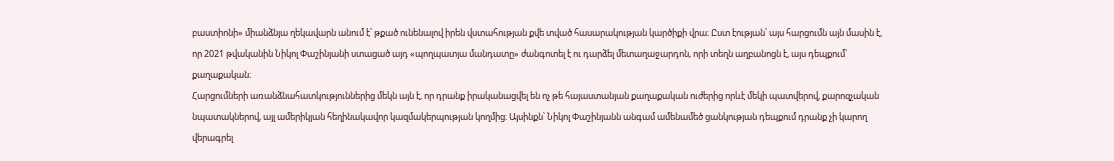բաստիոնի» միանձնյա ղեկավարն անում է՝ թքած ունենալով իրեն վստահության քվե տված հասարակության կարծիքի վրա։ Ըստ էության՝ այս հարցումն այն մասին է, որ 2021 թվականին Նիկոլ Փաշինյանի ստացած այդ «պողպատյա մանդատը» ժանգոտել է ու դարձել մետաղաջարդոն, որի տեղն աղբանոցն է, այս դեպքում՝ քաղաքական։
Հարցումների առանձնահատկություններից մեկն այն է, որ դրանք իրականացվել են ոչ թե հայաստանյան քաղաքական ուժերից որևէ մեկի պատվերով, քարոզչական նպատակներով, այլ ամերիկյան հեղինակավոր կազմակերպության կողմից։ Այսինքն՝ Նիկոլ Փաշինյանն անգամ ամենամեծ ցանկության դեպքում դրանք չի կարող վերագրել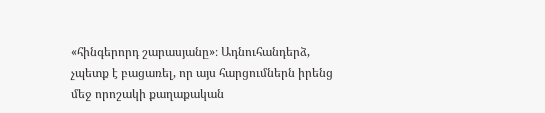«հինգերորդ շարասյանը»։ Ադնուհանդերձ, չպետք է բացառել, որ այս հարցումներն իրենց մեջ որոշակի քաղաքական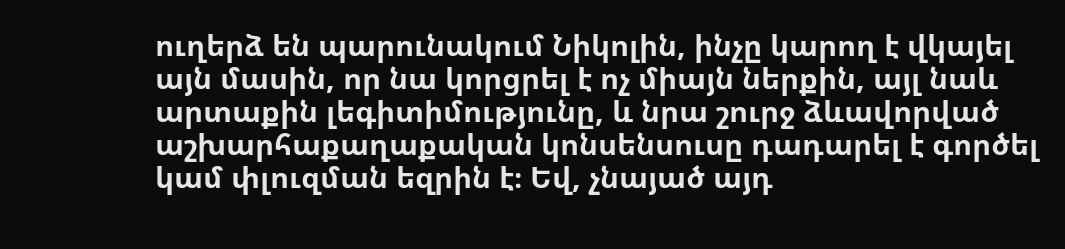ուղերձ են պարունակում Նիկոլին, ինչը կարող է վկայել այն մասին, որ նա կորցրել է ոչ միայն ներքին, այլ նաև արտաքին լեգիտիմությունը, և նրա շուրջ ձևավորված աշխարհաքաղաքական կոնսենսուսը դադարել է գործել կամ փլուզման եզրին է։ Եվ, չնայած այդ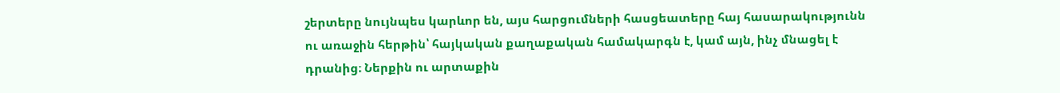շերտերը նույնպես կարևոր են, այս հարցումների հասցեատերը հայ հասարակությունն ու առաջին հերթին՝ հայկական քաղաքական համակարգն է, կամ այն, ինչ մնացել է դրանից։ Ներքին ու արտաքին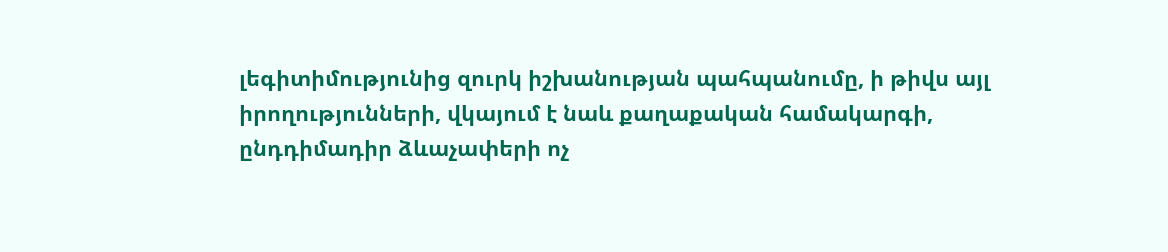լեգիտիմությունից զուրկ իշխանության պահպանումը, ի թիվս այլ իրողությունների, վկայում է նաև քաղաքական համակարգի, ընդդիմադիր ձևաչափերի ոչ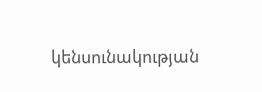կենսունակության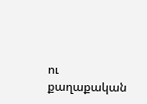ու քաղաքական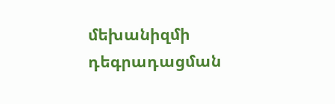մեխանիզմի դեգրադացման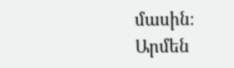մասին։
Արմեն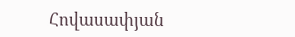Հովասափյան